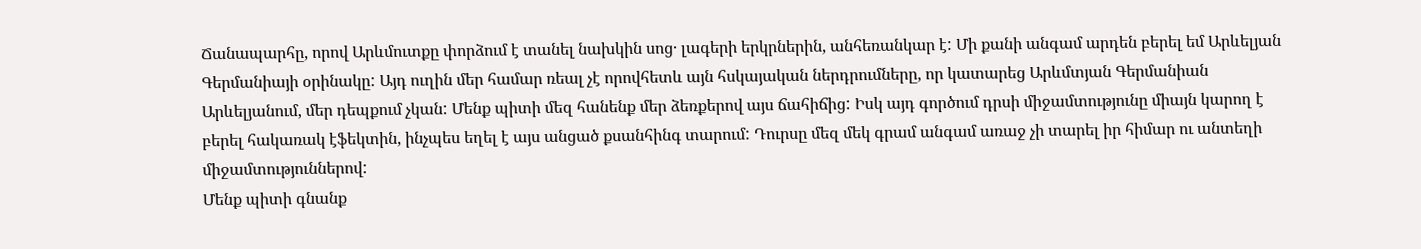Ճանապարհը, որով Արևմուտքը փորձում է տանել նախկին սոց· լագերի երկրներին, անհեռանկար է: Մի քանի անգամ արդեն բերել եմ Արևելյան Գերմանիայի օրինակը: Այդ ուղին մեր համար ռեալ չէ որովհետև այն հսկայական ներդրումները, որ կատարեց Արևմտյան Գերմանիան Արևելյանում, մեր դեպքում չկան: Մենք պիտի մեզ հանենք մեր ձեռքերով այս ճահիճից: Իսկ այդ գործում դրսի միջամտությունը միայն կարող է բերել հակառակ էֆեկտին, ինչպես եղել է այս անցած քսանհինգ տարում: Դուրսը մեզ մեկ գրամ անգամ առաջ չի տարել իր հիմար ու անտեղի միջամտություններով:
Մենք պիտի գնանք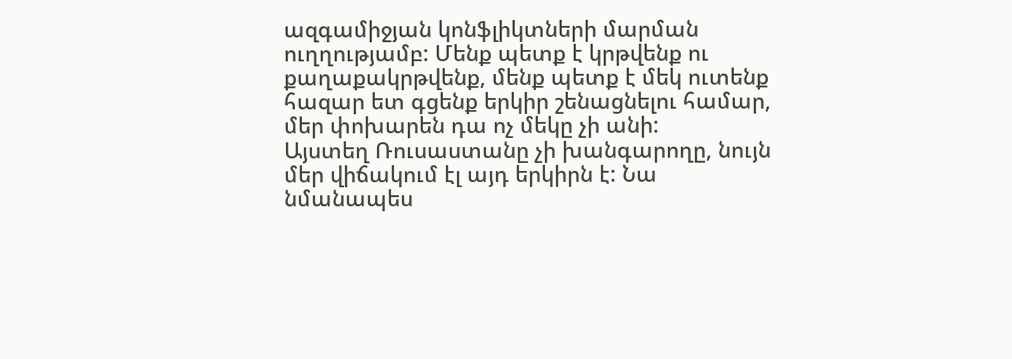ազգամիջյան կոնֆլիկտների մարման ուղղությամբ: Մենք պետք է կրթվենք ու քաղաքակրթվենք, մենք պետք է մեկ ուտենք հազար ետ գցենք երկիր շենացնելու համար, մեր փոխարեն դա ոչ մեկը չի անի:
Այստեղ Ռուսաստանը չի խանգարողը, նույն մեր վիճակում էլ այդ երկիրն է: Նա նմանապես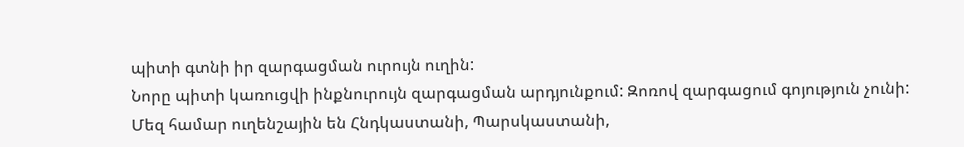պիտի գտնի իր զարգացման ուրույն ուղին:
Նորը պիտի կառուցվի ինքնուրույն զարգացման արդյունքում: Զոռով զարգացում գոյություն չունի:
Մեզ համար ուղենշային են Հնդկաստանի, Պարսկաստանի,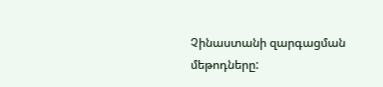Չինաստանի զարգացման մեթոդները: